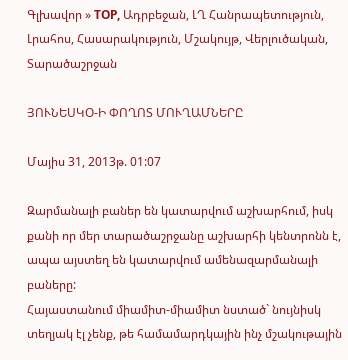Գլխավոր » TOP, Ադրբեջան, ԼՂ Հանրապետություն, Լրահոս, Հասարակություն, Մշակույթ, Վերլուծական, Տարածաշրջան

ՅՈՒՆԵՍԿՕ-Ի ՓՈՂՈՏ ՄՈՒՂԱՄՆԵՐԸ

Մայիս 31, 2013թ. 01:07

Զարմանալի բաներ են կատարվում աշխարհում, իսկ քանի որ մեր տարածաշրջանը աշխարհի կենտրոնն է, ապա այստեղ են կատարվում ամենազարմանալի բաները:
Հայաստանում միամիտ-միամիտ նստած` նույնիսկ տեղյակ էլ չենք, թե համամարդկային ինչ մշակութային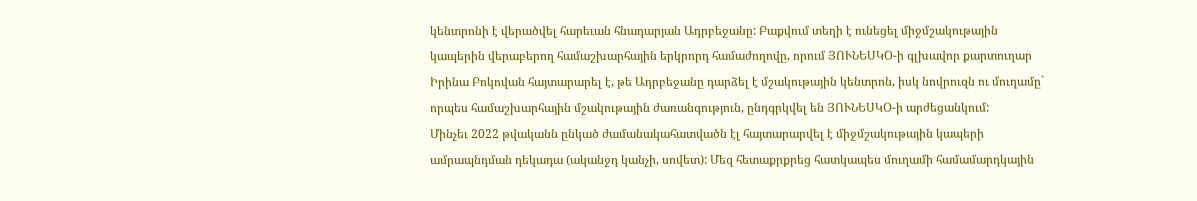կենտրոնի է վերածվել հարեւան հնադարյան Ադրբեջանը: Բաքվում տեղի է ունեցել միջմշակութային կապերին վերաբերող համաշխարհային երկրորդ համաժողովը, որում ՅՈՒՆԵՍԿՕ-ի գլխավոր քարտուղար Իրինա Բոկովան հայտարարել է, թե Ադրբեջանը դարձել է մշակութային կենտրոն, իսկ նովրուզն ու մուղամը` որպես համաշխարհային մշակութային ժառանգություն, ընդգրկվել են ՅՈՒՆԵՍԿՕ-ի արժեցանկում:
Մինչեւ 2022 թվականն ընկած ժամանակահատվածն էլ հայտարարվել է միջմշակութային կապերի ամրապնդման դեկադա (ականջդ կանչի, սովետ): Մեզ հետաքրքրեց հատկապես մուղամի համամարդկային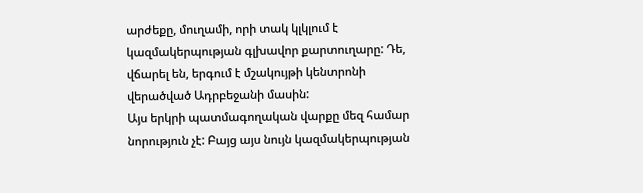արժեքը, մուղամի, որի տակ կլկլում է կազմակերպության գլխավոր քարտուղարը: Դե, վճարել են, երգում է մշակույթի կենտրոնի վերածված Ադրբեջանի մասին:
Այս երկրի պատմագողական վարքը մեզ համար նորություն չէ: Բայց այս նույն կազմակերպության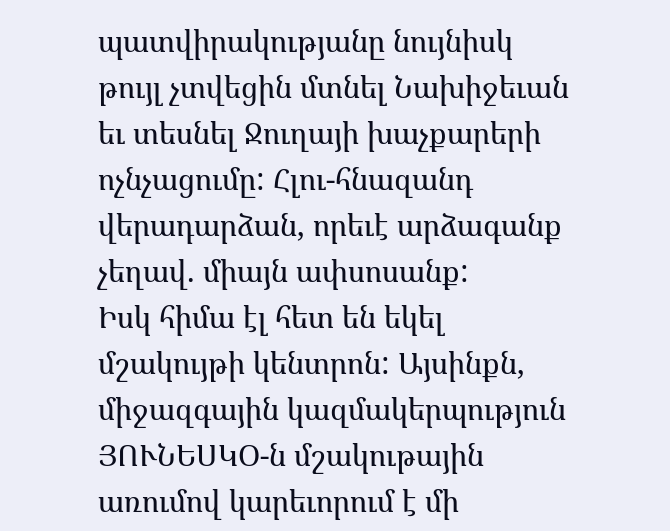պատվիրակությանը նույնիսկ թույլ չտվեցին մտնել Նախիջեւան եւ տեսնել Ջուղայի խաչքարերի ոչնչացումը: Հլու-հնազանդ վերադարձան, որեւէ արձագանք չեղավ. միայն ափսոսանք:
Իսկ հիմա էլ հետ են եկել մշակույթի կենտրոն: Այսինքն, միջազգային կազմակերպություն ՅՈՒՆԵՍԿՕ-ն մշակութային առումով կարեւորում է մի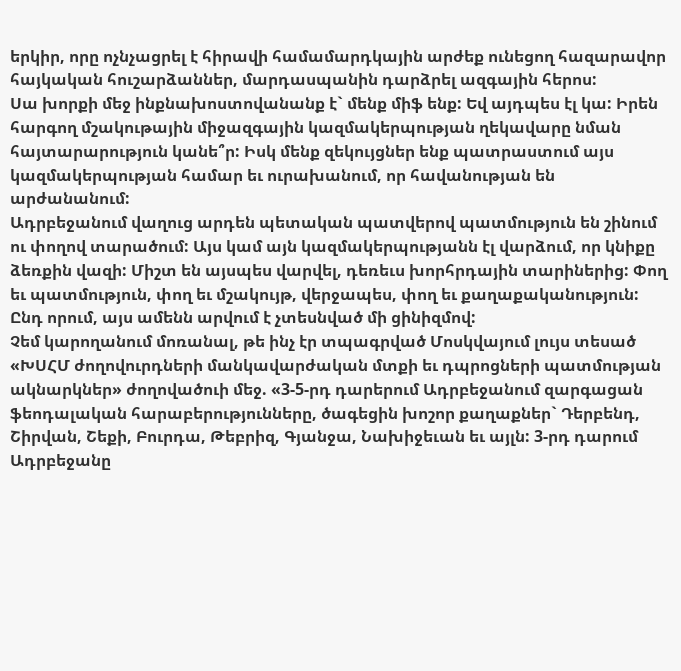երկիր, որը ոչնչացրել է հիրավի համամարդկային արժեք ունեցող հազարավոր հայկական հուշարձաններ, մարդասպանին դարձրել ազգային հերոս:
Սա խորքի մեջ ինքնախոստովանանք է` մենք միֆ ենք: Եվ այդպես էլ կա: Իրեն հարգող մշակութային միջազգային կազմակերպության ղեկավարը նման հայտարարություն կանե՞ր: Իսկ մենք զեկույցներ ենք պատրաստում այս կազմակերպության համար եւ ուրախանում, որ հավանության են արժանանում:
Ադրբեջանում վաղուց արդեն պետական պատվերով պատմություն են շինում ու փողով տարածում: Այս կամ այն կազմակերպությանն էլ վարձում, որ կնիքը ձեռքին վազի: Միշտ են այսպես վարվել, դեռեւս խորհրդային տարիներից: Փող եւ պատմություն, փող եւ մշակույթ, վերջապես, փող եւ քաղաքականություն: Ընդ որում, այս ամենն արվում է չտեսնված մի ցինիզմով:
Չեմ կարողանում մոռանալ, թե ինչ էր տպագրված Մոսկվայում լույս տեսած «ԽՍՀՄ ժողովուրդների մանկավարժական մտքի եւ դպրոցների պատմության ակնարկներ» ժողովածուի մեջ. «3-5-րդ դարերում Ադրբեջանում զարգացան ֆեոդալական հարաբերությունները, ծագեցին խոշոր քաղաքներ` Դերբենդ, Շիրվան, Շեքի, Բուրդա, Թեբրիզ, Գյանջա, Նախիջեւան եւ այլն: 3-րդ դարում Ադրբեջանը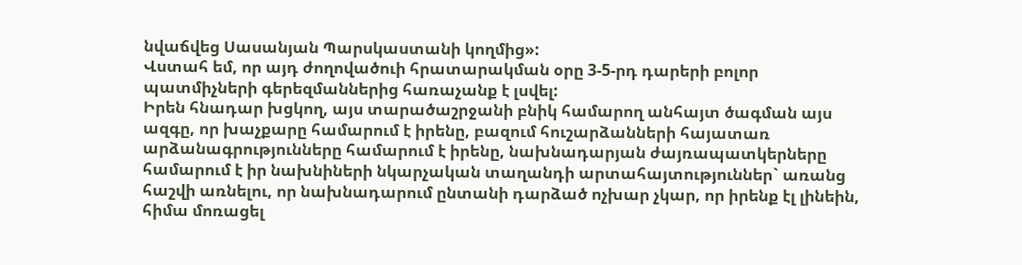նվաճվեց Սասանյան Պարսկաստանի կողմից»:
Վստահ եմ, որ այդ ժողովածուի հրատարակման օրը 3-5-րդ դարերի բոլոր պատմիչների գերեզմաններից հառաչանք է լսվել:
Իրեն հնադար խցկող, այս տարածաշրջանի բնիկ համարող անհայտ ծագման այս ազգը, որ խաչքարը համարում է իրենը, բազում հուշարձանների հայատառ արձանագրությունները համարում է իրենը, նախնադարյան ժայռապատկերները համարում է իր նախնիների նկարչական տաղանդի արտահայտություններ` առանց հաշվի առնելու, որ նախնադարում ընտանի դարձած ոչխար չկար, որ իրենք էլ լինեին, հիմա մոռացել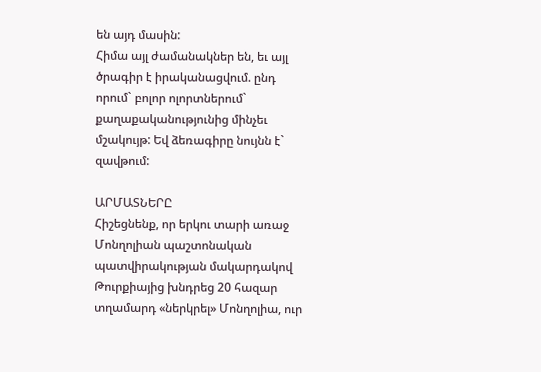են այդ մասին:
Հիմա այլ ժամանակներ են, եւ այլ ծրագիր է իրականացվում. ընդ որում` բոլոր ոլորտներում` քաղաքականությունից մինչեւ մշակույթ: Եվ ձեռագիրը նույնն է` զավթում:

ԱՐՄԱՏՆԵՐԸ
Հիշեցնենք, որ երկու տարի առաջ Մոնղոլիան պաշտոնական պատվիրակության մակարդակով Թուրքիայից խնդրեց 20 հազար տղամարդ «ներկրել» Մոնղոլիա, ուր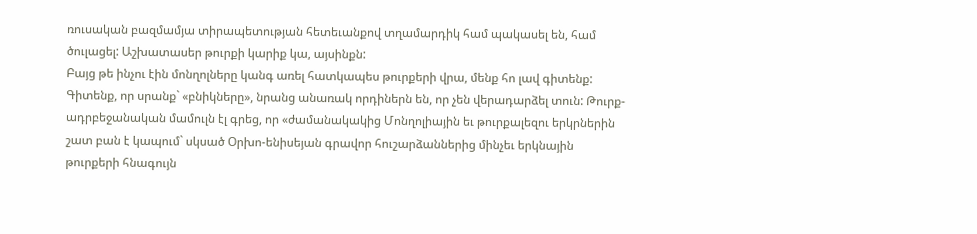ռուսական բազմամյա տիրապետության հետեւանքով տղամարդիկ համ պակասել են, համ ծուլացել: Աշխատասեր թուրքի կարիք կա, այսինքն:
Բայց թե ինչու էին մոնղոլները կանգ առել հատկապես թուրքերի վրա, մենք հո լավ գիտենք: Գիտենք, որ սրանք` «բնիկները», նրանց անառակ որդիներն են, որ չեն վերադարձել տուն: Թուրք-ադրբեջանական մամուլն էլ գրեց, որ «ժամանակակից Մոնղոլիային եւ թուրքալեզու երկրներին շատ բան է կապում` սկսած Օրխո-ենիսեյան գրավոր հուշարձաններից մինչեւ երկնային թուրքերի հնագույն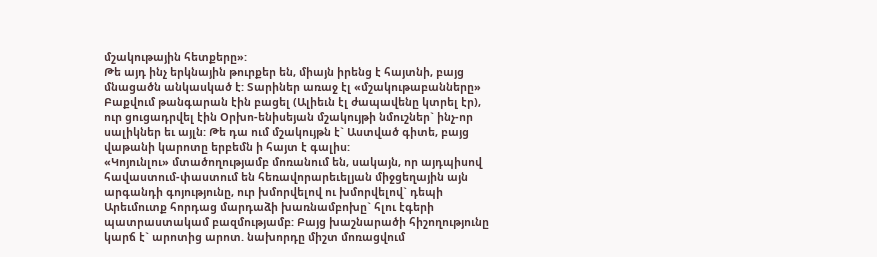մշակութային հետքերը»:
Թե այդ ինչ երկնային թուրքեր են, միայն իրենց է հայտնի, բայց մնացածն անկասկած է: Տարիներ առաջ էլ «մշակութաբանները» Բաքվում թանգարան էին բացել (Ալիեւն էլ ժապավենը կտրել էր), ուր ցուցադրվել էին Օրխո-ենիսեյան մշակույթի նմուշներ` ինչ-որ սալիկներ եւ այլն: Թե դա ում մշակույթն է` Աստված գիտե, բայց վաթանի կարոտը երբեմն ի հայտ է գալիս:
«Կոյունլու» մտածողությամբ մոռանում են, սակայն, որ այդպիսով հավաստում-փաստում են հեռավորարեւելյան միջցեղային այն արգանդի գոյությունը, ուր խմորվելով ու խմորվելով` դեպի Արեւմուտք հորդաց մարդաձի խառնամբոխը` հլու էգերի պատրաստակամ բազմությամբ: Բայց խաշնարածի հիշողությունը կարճ է` արոտից արոտ. նախորդը միշտ մոռացվում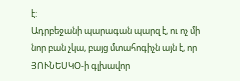է:
Ադրբեջանի պարագան պարզ է, ու ոչ մի նոր բան չկա, բայց մտահոգիչն այն է, որ ՅՈՒՆԵՍԿՕ-ի գլխավոր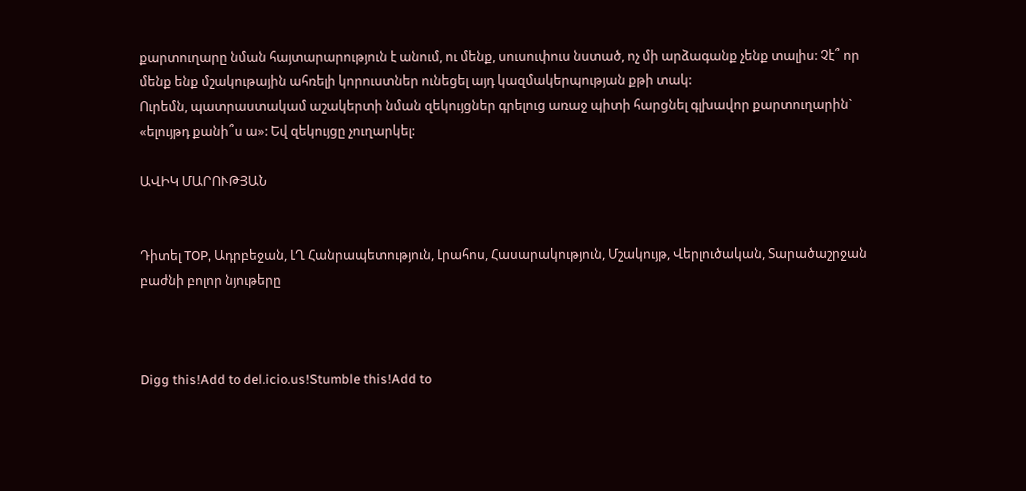քարտուղարը նման հայտարարություն է անում, ու մենք, սուսուփուս նստած, ոչ մի արձագանք չենք տալիս: Չէ՞ որ մենք ենք մշակութային ահռելի կորուստներ ունեցել այդ կազմակերպության քթի տակ:
Ուրեմն, պատրաստակամ աշակերտի նման զեկույցներ գրելուց առաջ պիտի հարցնել գլխավոր քարտուղարին` «ելույթդ քանի՞ս ա»: Եվ զեկույցը չուղարկել:

ԱՎԻԿ ՄԱՐՈՒԹՅԱՆ


Դիտել TOP, Ադրբեջան, ԼՂ Հանրապետություն, Լրահոս, Հասարակություն, Մշակույթ, Վերլուծական, Տարածաշրջան բաժնի բոլոր նյութերը



Digg this!Add to del.icio.us!Stumble this!Add to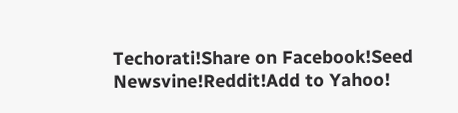Techorati!Share on Facebook!Seed Newsvine!Reddit!Add to Yahoo!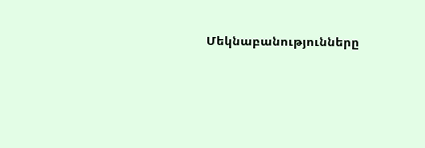Մեկնաբանությունները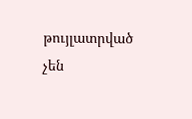թույլատրված չեն